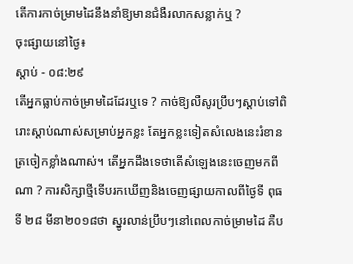តើការកាច់ម្រាមដៃនឹងនាំឱ្យមានជំងឺរលាកសន្លាក់ឬ ?
ចុះផ្សាយនៅថ្ងៃ៖
ស្តាប់ - ០៨:២៩
តើអ្នកធ្លាប់កាច់ម្រាមដៃដែរឬទេ ? កាច់ឱ្យលឺសូរប្រឹបៗស្តាប់ទៅពិរោះស្តាប់ណាស់សម្រាប់អ្នកខ្លះ តែអ្នកខ្លះទៀតសំលេងនេះរំខានត្រចៀកខ្លាំងណាស់។ តើអ្នកដឹងទេថាតើសំឡេងនេះចេញមកពីណា ? ការសិក្សាថ្មីទើបរកឃើញនិងចេញផ្សាយកាលពីថ្ងៃទី ពុធទី ២៨ មីនា២០១៨ថា ស្នូរលាន់ប្រឹបៗនៅពេលកាច់ម្រាមដៃ គឺប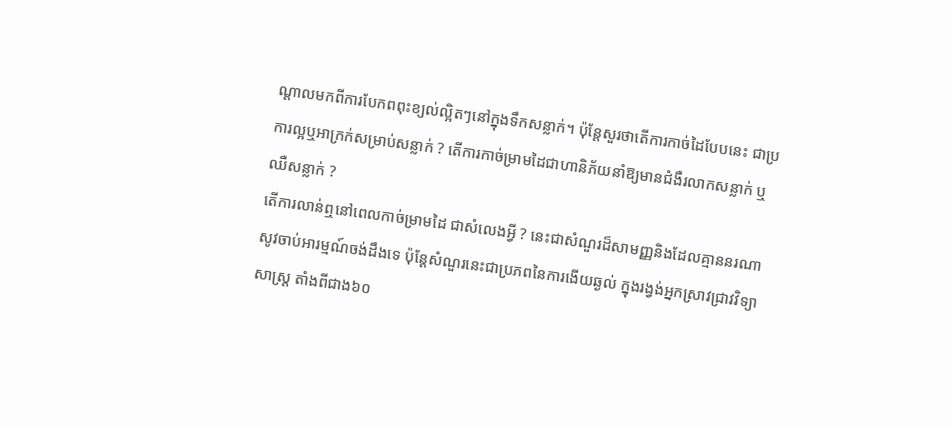ណ្តាលមកពីការបែកពពុះខ្យល់ល្អិតៗនៅក្នុងទឹកសន្លាក់។ ប៉ុន្តែសួរថាតើការកាច់ដៃបែបនេះ ជាប្រការល្អឬអាក្រក់សម្រាប់សន្លាក់ ? តើការកាច់ម្រាមដៃជាហានិភ័យនាំឱ្យមានជំងឺរលាកសន្លាក់ ឬ ឈឺសន្លាក់ ?
តើការលាន់ឮនៅពេលកាច់ម្រាមដៃ ជាសំលេងអ្វី ? នេះជាសំណួរដ៏សាមញ្ញនិងដែលគ្មាននរណាសូវចាប់អារម្មណ៍ចង់ដឹងទេ ប៉ុន្តែសំណួរនេះជាប្រភពនៃការងើយឆ្ងល់ ក្នុងរង្វង់អ្នកសា្រវជ្រាវវិទ្យាសាស្ត្រ តាំងពីជាង៦០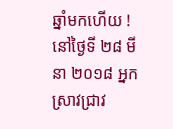ឆ្នាំមកហើយ ! នៅថ្ងៃទី ២៨ មីនា ២០១៨ អ្នកស្រាវជ្រាវ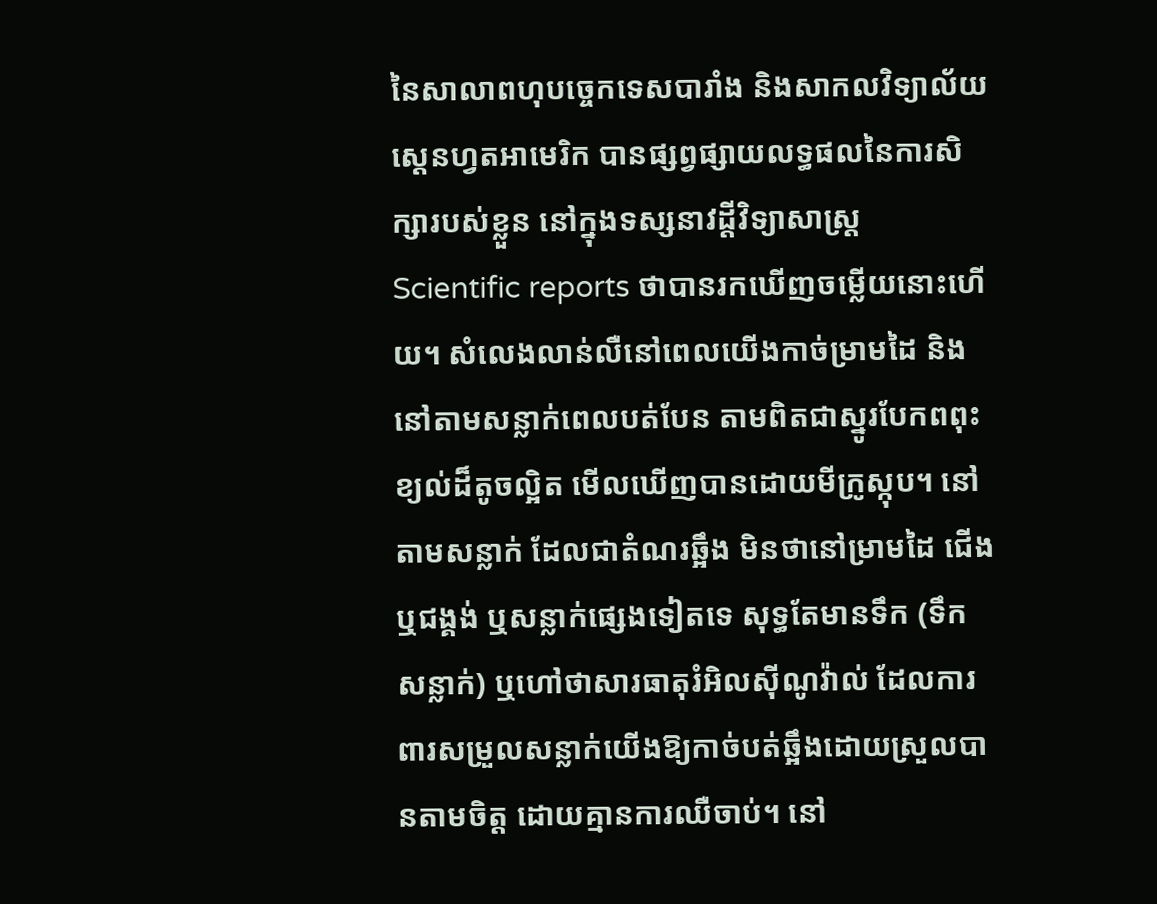នៃសាលាពហុបច្ចេកទេសបារាំង និងសាកលវិទ្យាល័យស្តេនហ្វតអាមេរិក បានផ្សព្វផ្សាយលទ្ធផលនៃការសិក្សារបស់ខ្លួន នៅក្នុងទស្សនាវដ្តីវិទ្យាសាស្ត្រ Scientific reports ថាបានរកឃើញចម្លើយនោះហើយ។ សំលេងលាន់លឺនៅពេលយើងកាច់ម្រាមដៃ និងនៅតាមសន្លាក់ពេលបត់បែន តាមពិតជាស្នូរបែកពពុះខ្យល់ដ៏តូចល្អិត មើលឃើញបានដោយមីក្រូស្កុប។ នៅតាមសន្លាក់ ដែលជាតំណរឆ្អឹង មិនថានៅម្រាមដៃ ជើង ឬជង្គង់ ឬសន្លាក់ផ្សេងទៀតទេ សុទ្ធតែមានទឹក (ទឹកសន្លាក់) ឬហៅថាសារធាតុរំអិលស៊ីណូវ៉ាល់ ដែលការពារសម្រួលសន្លាក់យើងឱ្យកាច់បត់ឆ្អឹងដោយស្រួលបានតាមចិត្ត ដោយគ្មានការឈឺចាប់។ នៅ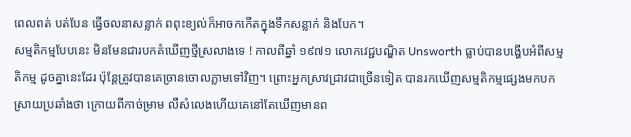ពេលពត់ បត់បែន ធ្វើចលនាសន្លាក់ ពពុះខ្យល់ក៏អាចកកើតក្នុងទឹកសន្លាក់ និងបែក។
សម្មតិកម្មបែបនេះ មិនមែនជារបកគំឃើញថ្មីស្រលាងទេ ! កាលពីឆ្នាំ ១៩៧១ លោកវេជ្ជបណ្ឌិត Unsworth ធ្លាប់បានបង្ហើបអំពីសម្មតិកម្ម ដូចគ្នានេះដែរ ប៉ុន្តែត្រូវបានគេច្រានចោលភ្លាមទៅវិញ។ ព្រោះអ្នកស្រាវជ្រាវជាច្រើនទៀត បានរកឃើញសម្មតិកម្មផ្សេងមកបកស្រាយប្រឆាំងថា ក្រោយពីកាច់ម្រាម លឺសំលេងហើយគេនៅតែឃើញមានព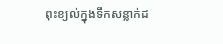ពុះខ្យល់ក្នុងទឹកសន្លាក់ដ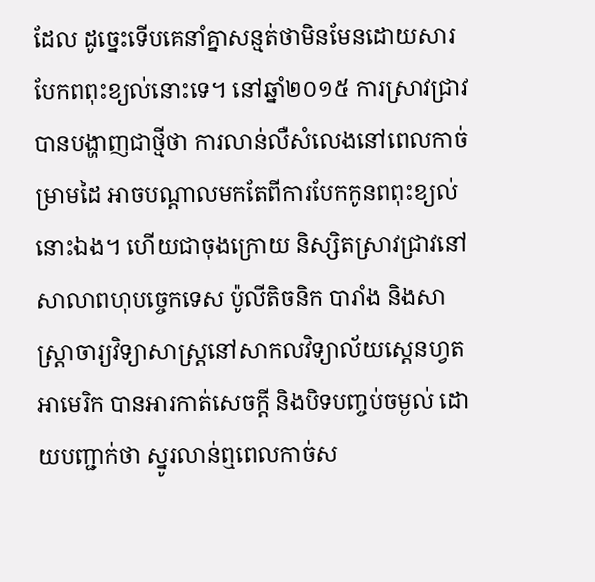ដែល ដូច្នេះទើបគេនាំគ្នាសន្មត់ថាមិនមែនដោយសារបែកពពុះខ្យល់នោះទេ។ នៅឆ្នាំ២០១៥ ការស្រាវជ្រាវបានបង្ហាញជាថ្មីថា ការលាន់លឺសំលេងនៅពេលកាច់ម្រាមដៃ អាចបណ្តាលមកតែពីការបែកកូនពពុះខ្យល់នោះឯង។ ហើយជាចុងក្រោយ និស្សិតស្រាវជ្រាវនៅសាលាពហុបច្ចេកទេស ប៉ូលីតិចនិក បារាំង និងសាស្ត្រាចារ្យវិទ្យាសាស្ត្រនៅសាកលវិទ្យាល័យស្តេនហ្វតអាមេរិក បានអារកាត់សេចក្តី និងបិទបញ្ចប់ចម្ងល់ ដោយបញ្ជាក់ថា ស្នូរលាន់ឮពេលកាច់ស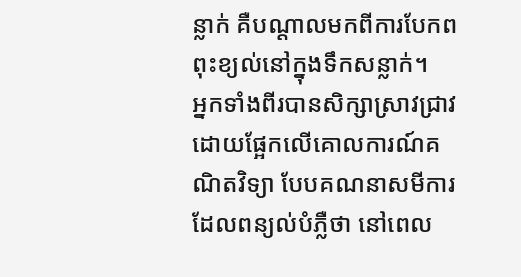ន្លាក់ គឺបណ្តាលមកពីការបែកពពុះខ្យល់នៅក្នុងទឹកសន្លាក់។
អ្នកទាំងពីរបានសិក្សាស្រាវជ្រាវ ដោយផ្អែកលើគោលការណ៍គណិតវិទ្យា បែបគណនាសមីការ ដែលពន្យល់បំភ្លឺថា នៅពេល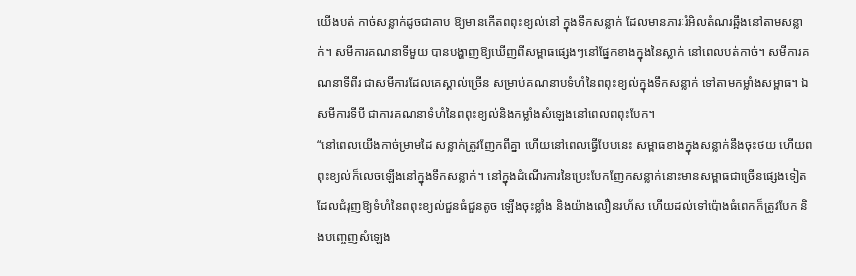យើងបត់ កាច់សន្លាក់ដូចជាគាប ឱ្យមានកើតពពុះខ្យល់នៅ ក្នុងទឹកសន្លាក់ ដែលមានភារៈរំអិលតំណរឆ្អឹងនៅតាមសន្លាក់។ សមីការគណនាទីមួយ បានបង្ហាញឱ្យឃើញពីសម្ពាធផ្សេងៗនៅផ្នែកខាងក្នុងនៃស្លាក់ នៅពេលបត់កាច់។ សមីការគណនាទីពីរ ជាសមីការដែលគេស្គាល់ច្រើន សម្រាប់គណនាបទំហំនៃពពុះខ្យល់ក្នុងទឹកសន្លាក់ ទៅតាមកម្លាំងសម្ពាធ។ ឯសមីការទីបី ជាការគណនាទំហំនៃពពុះខ្យល់និងកម្លាំងសំឡេងនៅពេលពពុះបែក។
“នៅពេលយើងកាច់ម្រាមដៃ សន្លាក់ត្រូវញែកពីគ្នា ហើយនៅពេលធ្វើបែបនេះ សម្ពាធខាងក្នុងសន្លាក់នឹងចុះថយ ហើយពពុះខ្យល់ក៏លេចឡើងនៅក្នុងទឹកសន្លាក់។ នៅក្នុងដំណើរការនៃប្រេះបែកញែកសន្លាក់នោះមានសម្ពាធជាច្រើនផ្សេងទៀត ដែលជំរុញឱ្យទំហំនៃពពុះខ្យល់ជួនធំជួនតូច ឡើងចុះខ្លាំង និងយ៉ាងលឿនរហ័ស ហើយដល់ទៅប៉ោងធំពេកក៏ត្រូវបែក និងបញ្ចេញសំឡេង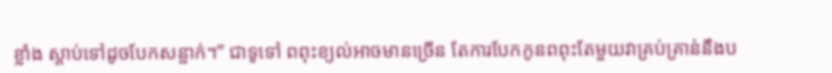ខ្លាំង ស្តាប់ទៅដូចបែកសន្លាក់។” ជាទូទៅ ពពុះខ្យល់អាចមានច្រើន តែការបែកកូនពពុះតែមួយវាគ្រប់គ្រាន់នឹងប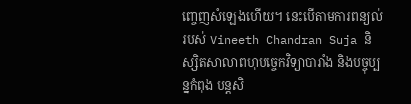ញ្ចេញសំឡេងហើយ។ នេះបើតាមការពន្យល់របស់ Vineeth Chandran Suja និស្សិតសាលាពហុបច្ចេកវិទ្យាបារាំង និងបច្ចុប្បន្នកំពុង បន្តសិ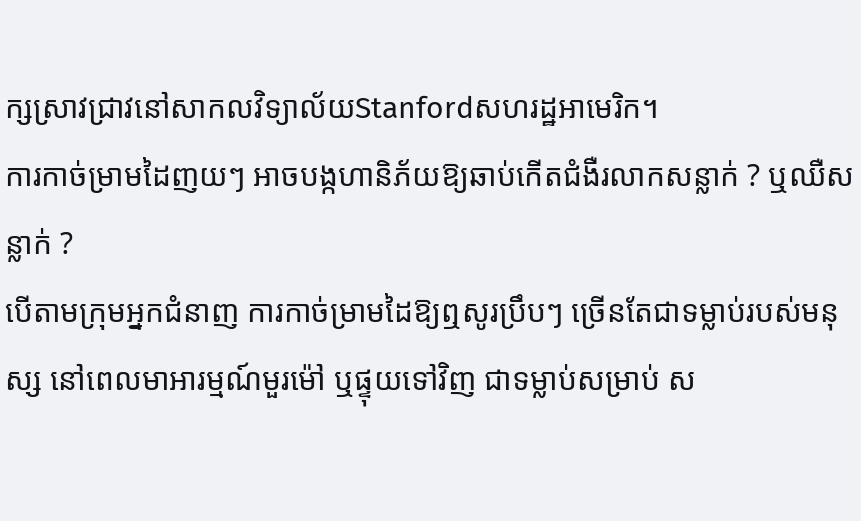ក្សស្រាវជ្រាវនៅសាកលវិទ្យាល័យStanfordសហរដ្ឋអាមេរិក។
ការកាច់ម្រាមដៃញយៗ អាចបង្កហានិភ័យឱ្យឆាប់កើតជំងឺរលាកសន្លាក់ ? ឬឈឺសន្លាក់ ?
បើតាមក្រុមអ្នកជំនាញ ការកាច់ម្រាមដៃឱ្យឮសូរប្រឹបៗ ច្រើនតែជាទម្លាប់របស់មនុស្ស នៅពេលមាអារម្មណ៍មួរម៉ៅ ឬផ្ទុយទៅវិញ ជាទម្លាប់សម្រាប់ ស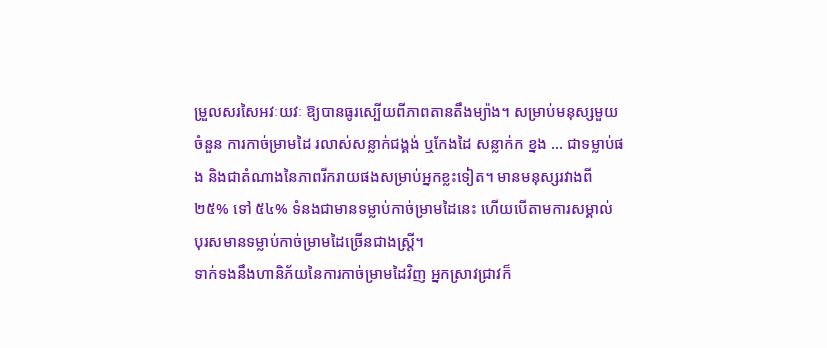ម្រួលសរសៃអវៈយវៈ ឱ្យបានធូរស្បើយពីភាពតានតឹងម្យ៉ាង។ សម្រាប់មនុស្សមួយចំនួន ការកាច់ម្រាមដៃ រលាស់សន្លាក់ជង្គង់ ឬកែងដៃ សន្លាក់ក ខ្នង ... ជាទម្លាប់ផង និងជាតំណាងនៃភាពរីករាយផងសម្រាប់អ្នកខ្លះទៀត។ មានមនុស្សរវាងពី ២៥% ទៅ ៥៤% ទំនងជាមានទម្លាប់កាច់ម្រាមដៃនេះ ហើយបើតាមការសម្គាល់ បុរសមានទម្លាប់កាច់ម្រាមដៃច្រើនជាងស្ត្រី។
ទាក់ទងនឹងហានិភ័យនៃការកាច់ម្រាមដៃវិញ អ្នកស្រាវជ្រាវក៏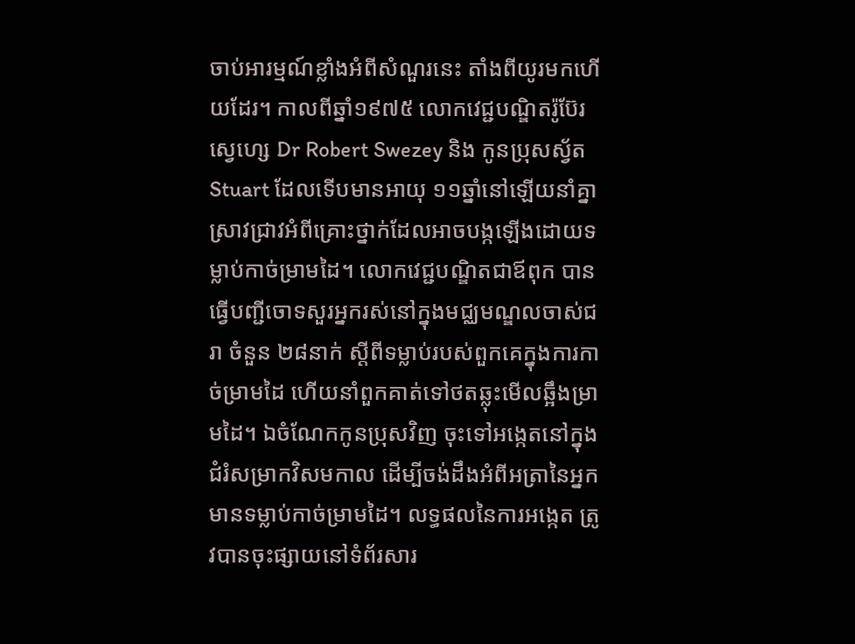ចាប់អារម្មណ៍ខ្លាំងអំពីសំណួរនេះ តាំងពីយូរមកហើយដែរ។ កាលពីឆ្នាំ១៩៧៥ លោកវេជ្ជបណ្ឌិតរ៉ូប៊ែរ ស្វេហ្សេ Dr Robert Swezey និង កូនប្រុសស្វ័ត Stuart ដែលទើបមានអាយុ ១១ឆ្នាំនៅឡើយនាំគ្នាស្រាវជ្រាវអំពីគ្រោះថ្នាក់ដែលអាចបង្កឡើងដោយទម្លាប់កាច់ម្រាមដៃ។ លោកវេជ្ជបណ្ឌិតជាឪពុក បានធ្វើបញ្ជីចោទសួរអ្នករស់នៅក្នុងមជ្ឈមណ្ឌលចាស់ជរា ចំនួន ២៨នាក់ ស្តីពីទម្លាប់របស់ពួកគេក្នុងការកាច់ម្រាមដៃ ហើយនាំពួកគាត់ទៅថតឆ្លុះមើលឆ្អឹងម្រាមដៃ។ ឯចំណែកកូនប្រុសវិញ ចុះទៅអង្កេតនៅក្នុងជំរំសម្រាកវិសមកាល ដើម្បីចង់ដឹងអំពីអត្រានៃអ្នកមានទម្លាប់កាច់ម្រាមដៃ។ លទ្ធផលនៃការអង្កេត ត្រូវបានចុះផ្សាយនៅទំព័រសារ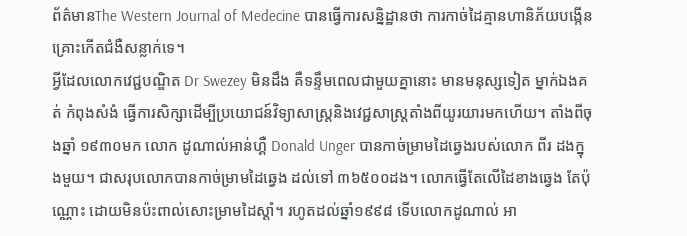ព័ត៌មានThe Western Journal of Medecine បានធ្វើការសន្និដ្ឋានថា ការកាច់ដៃគ្មានហានិភ័យបង្កើនគ្រោះកើតជំងឺសន្លាក់ទេ។
អ្វីដែលលោកវេជ្ជបណ្ឌិត Dr Swezey មិនដឹង គឺទន្ទឹមពេលជាមួយគ្នានោះ មានមនុស្សទៀត ម្នាក់ឯងគត់ កំពុងសំងំ ធ្វើការសិក្សាដើម្បីប្រយោជន៍វិទ្យាសាស្ត្រនិងវេជ្ជសាស្ត្រតាំងពីយូរយារមកហើយ។ តាំងពីចុងឆ្នាំ ១៩៣០មក លោក ដូណាល់អាន់ហ្គឺ Donald Unger បានកាច់ម្រាមដៃឆ្វេងរបស់លោក ពីរ ដងក្នុងមួយ។ ជាសរុបលោកបានកាច់ម្រាមដៃឆ្វេង ដល់ទៅ ៣៦៥០០ដង។ លោកធ្វើតែលើដៃខាងឆ្វេង តែប៉ុណ្ណោះ ដោយមិនប៉ះពាល់សោះម្រាមដៃស្តាំ។ រហូតដល់ឆ្នាំ១៩៩៨ ទើបលោកដូណាល់ អា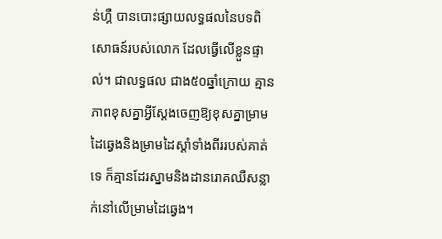ន់ហ្គឺ បានបោះផ្សាយលទ្ធផលនៃបទពិសោធន៍របស់លោក ដែលធ្វើលើខ្លួនផ្ទាល់។ ជាលទ្ធផល ជាង៥០ឆ្នាំក្រោយ គ្មានភាពខុសគ្នាអ្វីស្តែងចេញឱ្យខុសគ្នាម្រាមដៃឆ្វេងនិងម្រាមដៃស្តាំទាំងពីររបស់គាត់ទេ ក៏គ្មានដែរស្នាមនិងដានរោគឈឺសន្លាក់នៅលើម្រាមដៃឆ្វេង។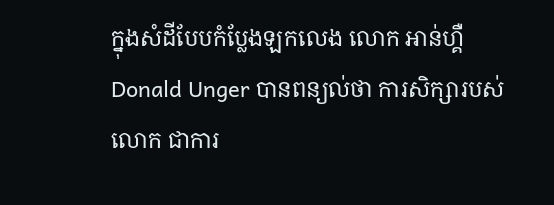ក្នុងសំដីបែបកំប្លែងឡកលេង លោក អាន់ហ្គឺ Donald Unger បានពន្យល់ថា ការសិក្សារបស់លោក ជាការ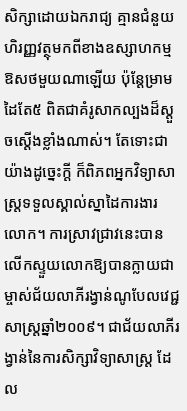សិក្សាដោយឯករាជ្យ គ្មានជំនួយហិរញ្ញវត្ថុមកពីខាងឧស្សាហកម្មឱសថមួយណាឡើយ ប៉ុន្តែម្រាមដៃតែ៥ ពិតជាគំរូសាកល្បងដ៏ស្តួចស្តើងខ្លាំងណាស់។ តែទោះជាយ៉ាងដូច្នេះក្តី ក៏ពិភពអ្នកវិទ្យាសាស្ត្រទទួលស្គាល់ស្នាដៃការងារលោក។ ការស្រាវជ្រាវនេះបានលើកស្ទួយលោកឱ្យបានក្លាយជាម្ចាស់ជ័យលាភីរង្វាន់ណូបែលវេជ្ជសាស្ត្រឆ្នាំ២០០៩។ ជាជ័យលាភីរង្វាន់នៃការសិក្សាវិទ្យាសាស្ត្រ ដែល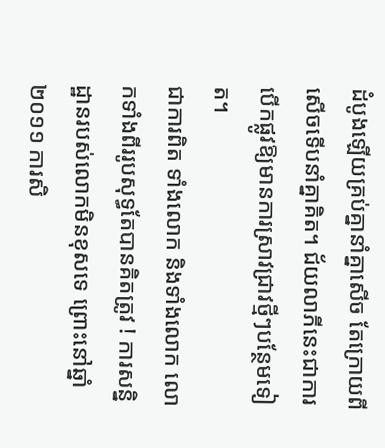ដំបូងឡើយគ្រប់គ្នានាំគ្នាសើច តែក្រោយពីសើចទើបនាំគ្នាគិត។ ជ័យលាភីនេះជាការបើកផ្លូវឱ្យមានការស្រាវជ្រាវថ្មីៗបន្ថែមទៀត។
ជាការពិត ទាំងលោក និងទាំងលោក លោកទាំងពីររូបសុទ្ធតែបានគិតត្រូវ ! ការសន្និដ្ឋានរបស់លោកមិនខុសទេ ព្រោះនៅឆ្នាំ២០១១ ការសិ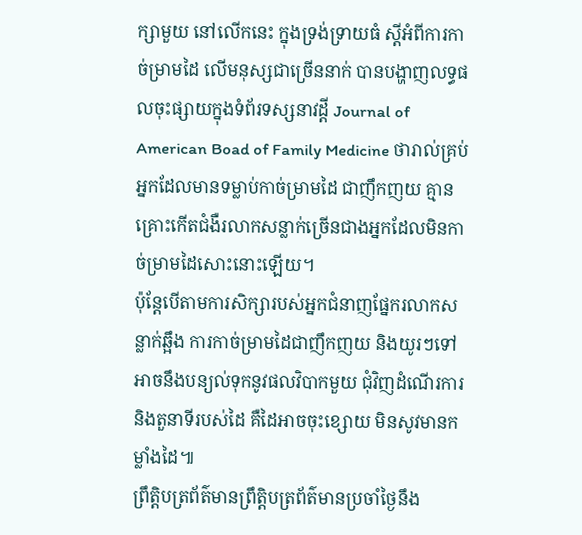ក្សាមួយ នៅលើកនេះ ក្នុងទ្រង់ទ្រាយធំ ស្តីអំពីការកាច់ម្រាមដៃ លើមនុស្សជាច្រើននាក់ បានបង្ហាញលទ្ធផលចុះផ្សាយក្នុងទំព័រទស្សនាវដ្តី Journal of American Boad of Family Medicine ថារាល់គ្រប់អ្នកដែលមានទម្លាប់កាច់ម្រាមដៃ ជាញឹកញយ គ្មានគ្រោះកើតជំងឺរលាកសន្លាក់ច្រើនជាងអ្នកដែលមិនកាច់ម្រាមដៃសោះនោះឡើយ។
ប៉ុន្តែបើតាមការសិក្សារបស់អ្នកជំនាញផ្នែករលាកសន្លាក់ឆ្អឹង ការកាច់ម្រាមដៃជាញឹកញយ និងយូរៗទៅ អាចនឹងបន្យល់ទុកនូវផលវិបាកមួយ ជុំវិញដំណើរការនិងតួនាទីរបស់ដៃ គឺដៃអាចចុះខ្សោយ មិនសូវមានកម្លាំងដៃ៕
ព្រឹត្តិបត្រព័ត៌មានព្រឹត្តិបត្រព័ត៌មានប្រចាំថ្ងៃនឹង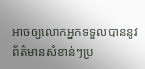អាចឲ្យលោកអ្នកទទួលបាននូវព័ត៌មានសំខាន់ៗប្រ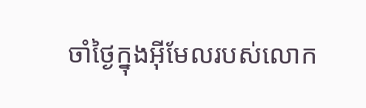ចាំថ្ងៃក្នុងអ៊ីមែលរបស់លោក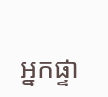អ្នកផ្ទា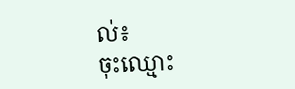ល់៖
ចុះឈ្មោះ